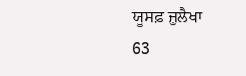ਯੂਸਫ਼ ਜ਼ੁਲੈਖਾ
63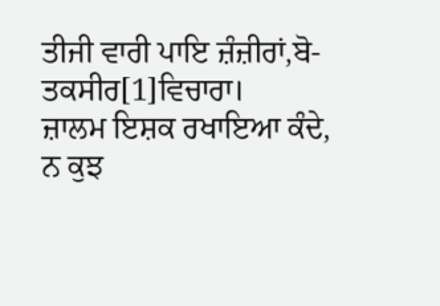ਤੀਜੀ ਵਾਰੀ ਪਾਇ ਜ਼ੰਜ਼ੀਰਾਂ,ਬੋ-ਤਕਸੀਰ[1]ਵਿਚਾਰਾ।
ਜ਼ਾਲਮ ਇਸ਼ਕ ਰਖਾਇਆ ਕੰਦੇ, ਨ ਕੁਝ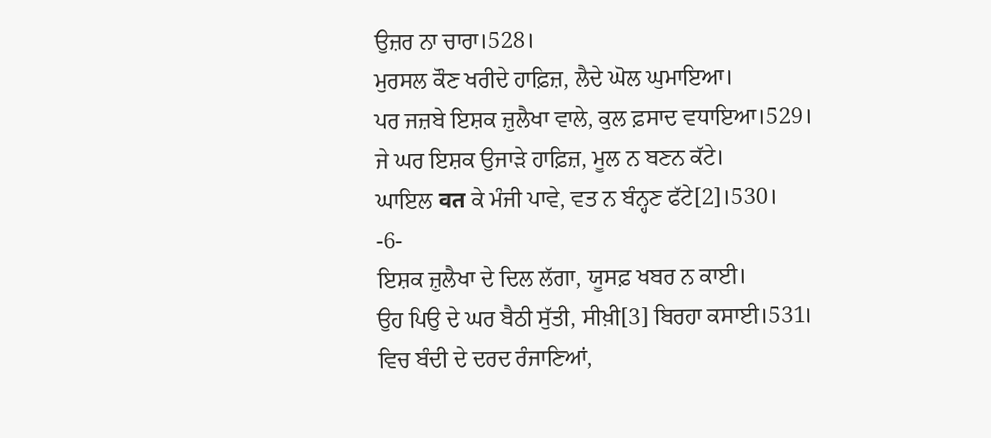ਉਜ਼ਰ ਨਾ ਚਾਰਾ।528।
ਮੁਰਸਲ ਕੌਣ ਖਰੀਦੇ ਹਾਫ਼ਿਜ਼, ਲੈਦੇ ਘੋਲ ਘੁਮਾਇਆ।
ਪਰ ਜਜ਼ਬੇ ਇਸ਼ਕ ਜ਼ੁਲੈਖਾ ਵਾਲੇ, ਕੁਲ ਫ਼ਸਾਦ ਵਧਾਇਆ।529।
ਜੇ ਘਰ ਇਸ਼ਕ ਉਜਾੜੇ ਹਾਫ਼ਿਜ਼, ਮੂਲ ਨ ਬਣਨ ਕੱਟੇ।
ਘਾਇਲ वत ਕੇ ਮੰਜੀ ਪਾਵੇ, ਵਤ ਨ ਬੰਨ੍ਹਣ ਫੱਟੇ[2]।530।
-6-
ਇਸ਼ਕ ਜ਼ੁਲੈਖਾ ਦੇ ਦਿਲ ਲੱਗਾ, ਯੂਸਫ਼ ਖਬਰ ਨ ਕਾਈ।
ਉਹ ਪਿਉ ਦੇ ਘਰ ਬੈਠੀ ਸੁੱਤੀ, ਸੀਖ਼ੀ[3] ਬਿਰਹਾ ਕਸਾਈ।531।
ਵਿਚ ਬੰਦੀ ਦੇ ਦਰਦ ਰੰਜਾਣਿਆਂ,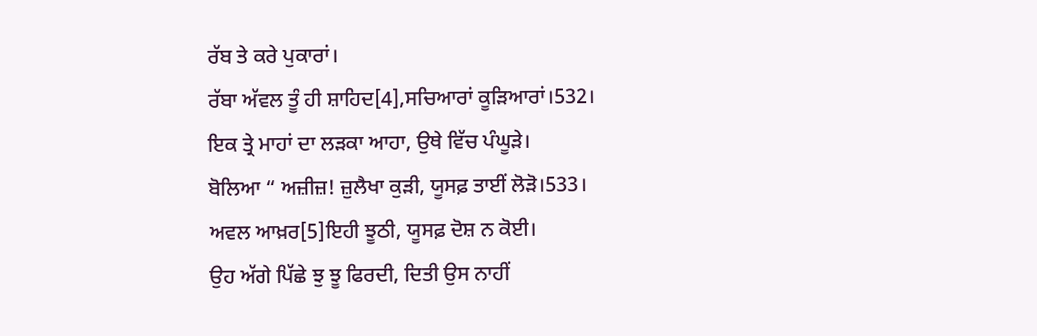ਰੱਬ ਤੇ ਕਰੇ ਪੁਕਾਰਾਂ।
ਰੱਬਾ ਅੱਵਲ ਤੂੰ ਹੀ ਸ਼ਾਹਿਦ[4],ਸਚਿਆਰਾਂ ਕੂੜਿਆਰਾਂ।532।
ਇਕ ਤ੍ਰੇ ਮਾਹਾਂ ਦਾ ਲੜਕਾ ਆਹਾ, ਉਥੇ ਵਿੱਚ ਪੰਘੂੜੇ।
ਬੋਲਿਆ “ ਅਜ਼ੀਜ਼! ਜ਼ੁਲੈਖਾ ਕੁੜੀ, ਯੂਸਫ਼ ਤਾਈਂ ਲੋੜੋ।533।
ਅਵਲ ਆਖ਼ਰ[5]ਇਹੀ ਝੂਠੀ, ਯੂਸਫ਼ ਦੋਸ਼ ਨ ਕੋਈ।
ਉਹ ਅੱਗੇ ਪਿੱਛੇ ਝੁ ਝੂ ਫਿਰਦੀ, ਦਿਤੀ ਉਸ ਨਾਹੀਂ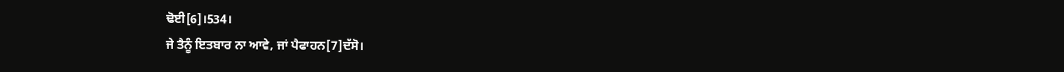ਢੋਈ[6]।534।
ਜੇ ਤੈਨੂੰ ਇਤਬਾਰ ਨਾ ਆਵੇ, ਜਾਂ ਪੈਫਾਹਨ[7]ਦੱਸੋ।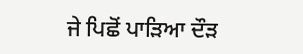ਜੇ ਪਿਛੋਂ ਪਾੜਿਆ ਦੌੜ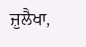ਜ਼ੁਲੈਖਾ,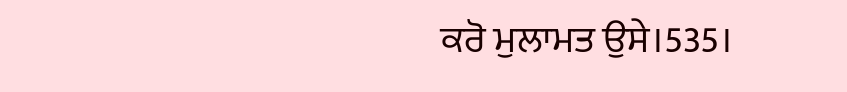ਕਰੋ ਮੁਲਾਮਤ ਉਸੇ।535।